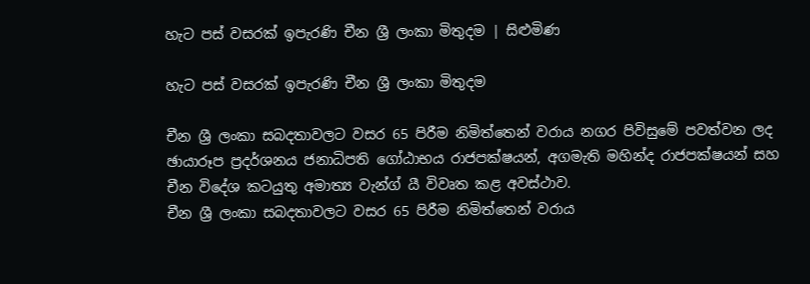හැට පස් වසරක් ඉපැරණි චීන ශ්‍රී ලංකා මිතුදම | සිළුමිණ

හැට පස් වසරක් ඉපැරණි චීන ශ්‍රී ලංකා මිතුදම

චීන ශ්‍රී ලංකා සබදතාවලට වසර 65 පිරීම නිමිත්තෙන් වරාය නගර පිවිසුමේ පවත්වන ලද ඡායාරූප ප්‍රදර්ශනය ජනාධිපති ගෝඨාභය රාජපක්ෂයන්, අගමැති මහින්ද රාජපක්ෂයන් සහ චීන විදේශ කටයුතු අමාත්‍ය වැන්ග් යී විවෘත කළ අවස්ථාව.
චීන ශ්‍රී ලංකා සබදතාවලට වසර 65 පිරීම නිමිත්තෙන් වරාය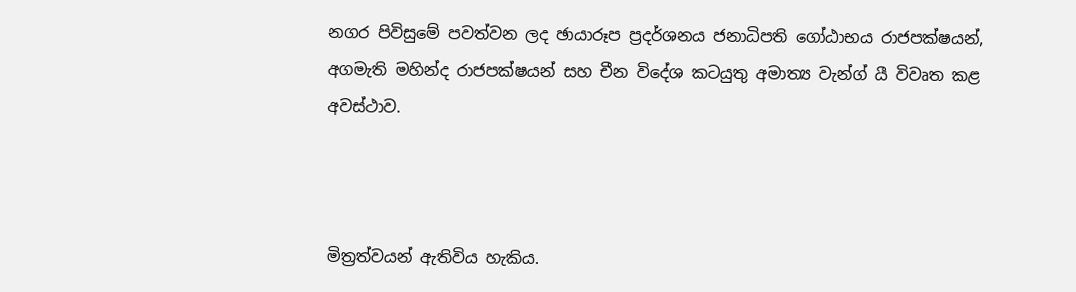නගර පිවිසුමේ පවත්වන ලද ඡායාරූප ප්‍රදර්ශනය ජනාධිපති ගෝඨාභය රාජපක්ෂයන්, අගමැති මහින්ද රාජපක්ෂයන් සහ චීන විදේශ කටයුතු අමාත්‍ය වැන්ග් යී විවෘත කළ අවස්ථාව.



මිත්‍රත්වයන් ඇතිවිය හැකිය.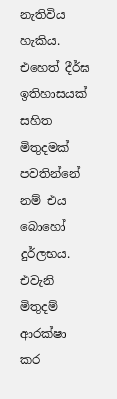නැතිවිය හැකිය. එහෙත් දීර්ඝ ඉතිහාසයක් සහිත මිතුදමක් පවතින්නේ නම් එය බොහෝ දුර්ලභය. එවැනි මිතුදම් ආරක්ෂා කර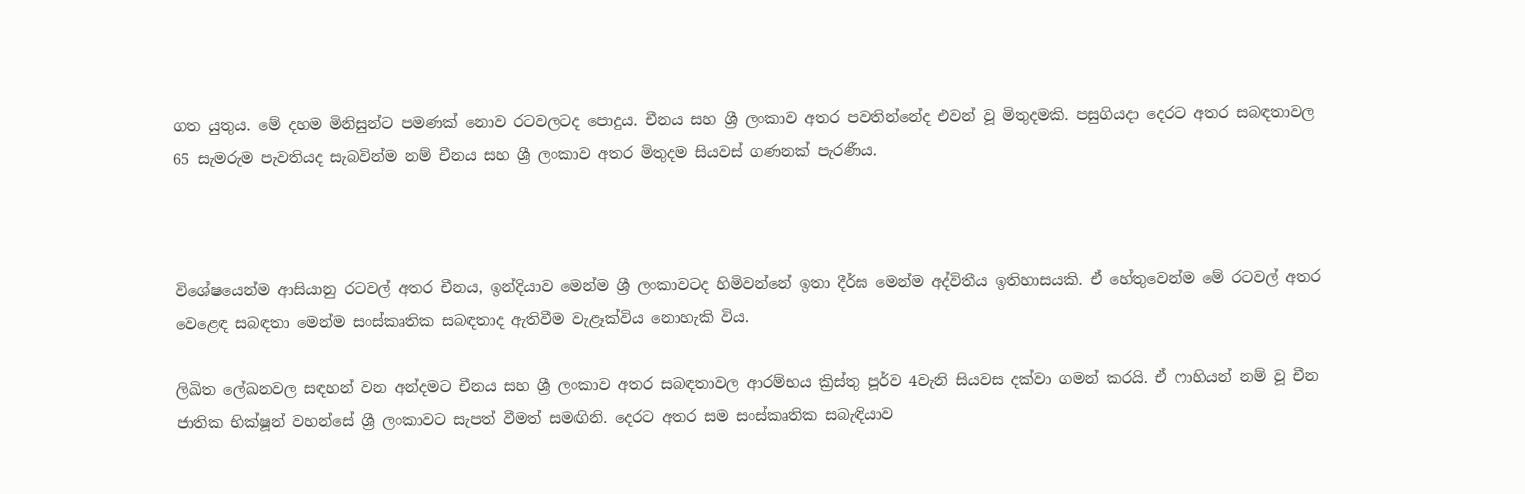ගත යුතුය. මේ දහම මිනිසුන්ට පමණක් නොව රටවලටද පොදුය. චීනය සහ ශ්‍රී ලංකාව අතර පවතින්නේද එවන් වූ මිතුදමකි. පසුගියදා දෙරට අතර සබඳතාවල 65 සැමරුම පැවතියද සැබවින්ම නම් චීනය සහ ශ්‍රී ලංකාව අතර මිතුදම සියවස් ගණනක් පැරණීය.



විශේෂයෙන්ම ආසියානු රටවල් අතර චීනය, ඉන්දියාව මෙන්ම ශ්‍රී ලංකාවටද හිමිවන්නේ ඉතා දීර්ඝ මෙන්ම අද්විතීය ඉතිහාසයකි. ඒ හේතුවෙන්ම මේ රටවල් අතර වෙළෙඳ සබඳතා මෙන්ම සංස්කෘතික සබඳතාද ඇතිවීම වැළෑක්විය නොහැකි විය.

ලිඛිත ලේඛනවල සඳහන් වන අන්දමට චීනය සහ ශ්‍රී ලංකාව අතර සබඳතාවල ආරම්භය ක්‍රිස්තු පූර්ව 4වැනි සියවස දක්වා ගමන් කරයි. ඒ ෆාහියන් නම් වූ චීන ජාතික භික්ෂූන් වහන්සේ ශ්‍රී ලංකාවට සැපත් වීමත් සමඟිනි. දෙරට අතර සම සංස්කෘතික සබැඳියාව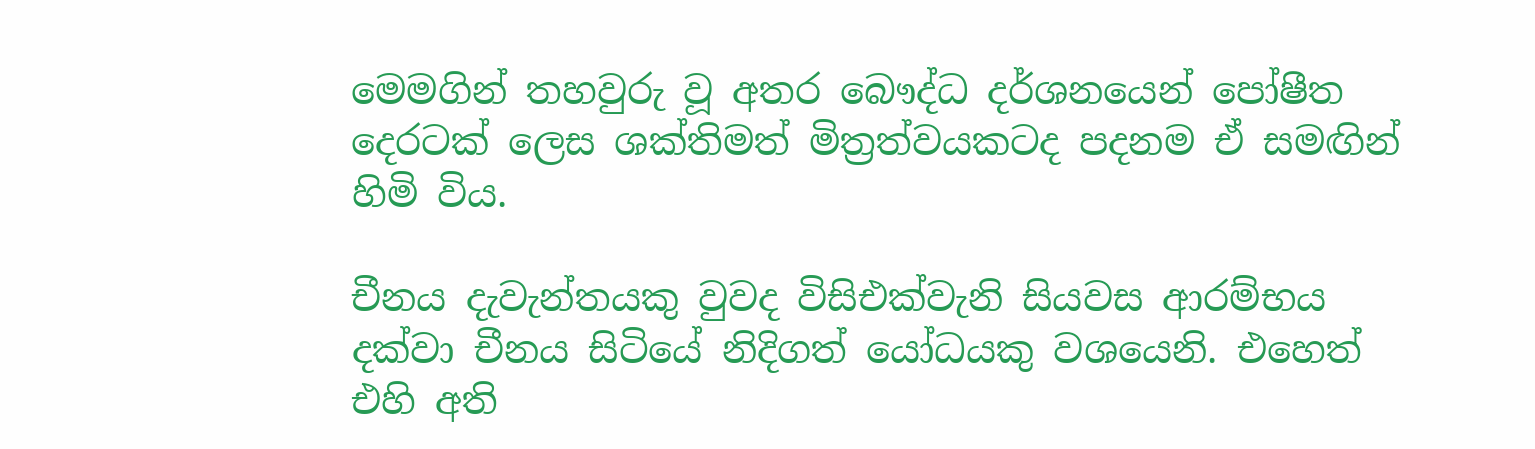මෙමගින් තහවුරු වූ අතර බෞද්ධ දර්ශනයෙන් පෝෂීත දෙරටක් ලෙස ශක්තිමත් මිත්‍රත්වයකටද පදනම ඒ සමඟින් හිමි විය.

චීනය දැවැන්තයකු වුවද විසිඑක්වැනි සියවස ආරම්භය දක්වා චීනය සිටියේ නිදිගත් යෝධයකු වශයෙනි. එහෙත් එහි අති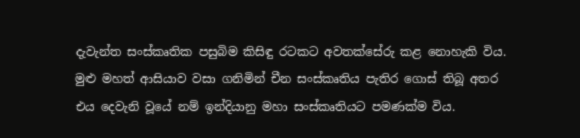දැවැන්ත සංස්කෘතික පසුබිම කිසිඳු රටකට අවතක්සේරු කළ නොහැකි විය. මුළු මහත් ආසියාව වසා ගනිමින් චීන සංස්කෘතිය පැතිර ගොස් තිබූ අතර එය දෙවැනි වූයේ නම් ඉන්දියානු මහා සංස්කෘතියට පමණක්ම විය.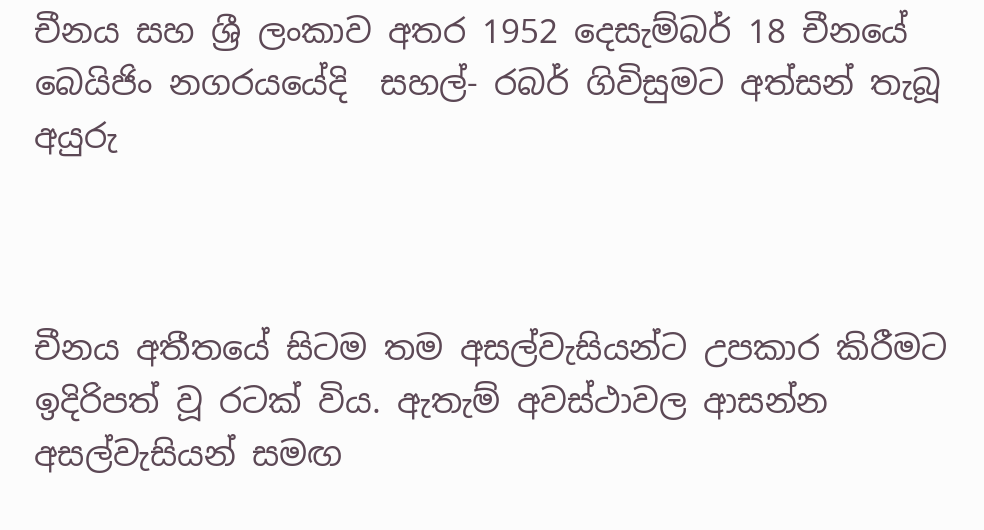චීනය සහ ශ්‍රී ලංකාව අතර 1952 දෙසැම්බර් 18 චීනයේ බෙයිජිං නගරයයේදි  සහල්- රබර් ගිවිසුමට අත්සන් තැබූ අයුරු



චීනය අතීතයේ සිටම තම අසල්වැසියන්ට උපකාර කිරීමට ඉදිරිපත් වූ රටක් විය. ඇතැම් අවස්ථාවල ආසන්න අසල්වැසියන් සමඟ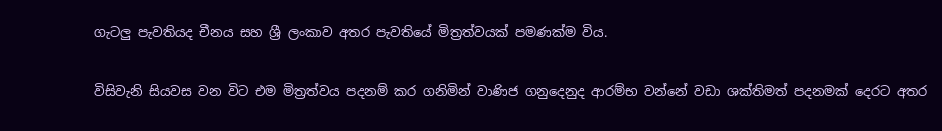ගැටලු පැවතියද චීනය සහ ශ්‍රී ලංකාව අතර පැවතියේ මිත්‍රත්වයක් පමණක්ම විය.

විසිවැනි සියවස වන විට එම මිත්‍රත්වය පදනම් කර ගනිමින් වාණිජ ගනුදෙනුද ආරම්භ වන්නේ වඩා ශක්තිමත් පදනමක් දෙරට අතර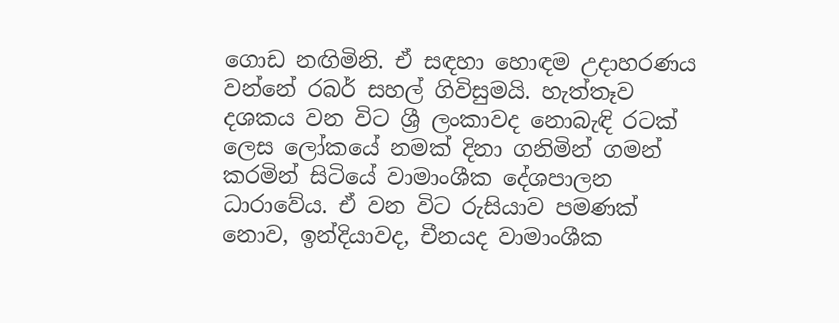ගොඩ නඟිමිනි. ඒ සඳහා හොඳම උදාහරණය වන්නේ රබර් සහල් ගිවිසුමයි. හැත්තෑව දශකය වන විට ශ්‍රී ලංකාවද නොබැඳි රටක් ලෙස ලෝකයේ නමක් දිනා ගනිමින් ගමන් කරමින් සිටියේ වාමාංශීක දේශපාලන ධාරාවේය. ඒ වන විට රුසියාව පමණක් නොව, ඉන්දියාවද, චීනයද වාමාංශීක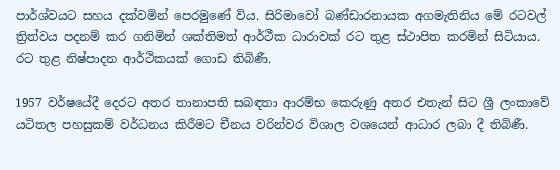පාර්ශ්වයට සහය දක්වමින් පෙරමුණේ විය. සිරිමාවෝ බණ්ඩාරනායක අගමැතිනිය මේ රටවල් ත්‍රිත්වය පදනම් කර ගනිමින් ශක්තිමත් ආර්ථීක ධාරාවක් රට තුළ ස්ථාපිත කරමින් සිටියාය. රට තුළ නිෂ්පාදන ආර්ථිකයක් ගොඩ තිබිණී.

1957 වර්ෂයේදී දෙරට අතර තානාපති සබඳතා ආරම්භ කෙරුණු අතර එතැන් සිට ශ්‍රී ලංකාවේ යටිතල පහසුකම් වර්ධනය කිරීමට චීනය වරින්වර විශාල වශයෙන් ආධාර ලබා දී තිබිණී.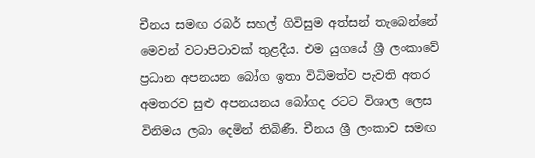චීනය සමඟ රබර් සහල් ගිවිසුම අත්සන් තැබෙන්නේ මෙවන් වටාපිටාවක් තුළදීය. එම යුගයේ ශ්‍රී ලංකාවේ ප්‍රධාන අපනයන බෝග ඉතා විධිමත්ව පැවති අතර අමතරව සුළු අපනයනය බෝගද රටට විශාල ලෙස විනිමය ලබා දෙමින් තිබිණී. චීනය ශ්‍රී ලංකාව සමඟ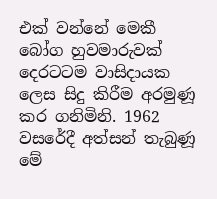එක් වන්නේ මෙකී බෝග හුවමාරුවක් දෙරටටම වාසිදායක ලෙස සිදු කිරීම අරමුණූ කර ගනිමිනි. 1962 වසරේදී අත්සන් තැබුණූ මේ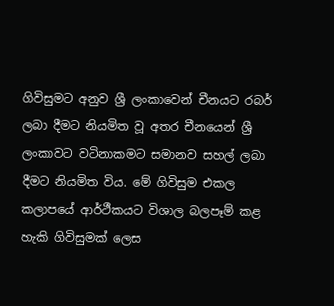ගිවිසුමට අනුව ශ්‍රී ලංකාවෙන් චීනයට රබර් ලබා දීමට නියමිත වූ අතර චීනයෙන් ශ්‍රී ලංකාවට වටිනාකමට සමානව සහල් ලබා දීමට නියමිත විය. මේ ගිවිසුම එකල කලාපයේ ආර්ථීකයට විශාල බලපෑම් කළ හැකි ගිවිසුමක් ලෙස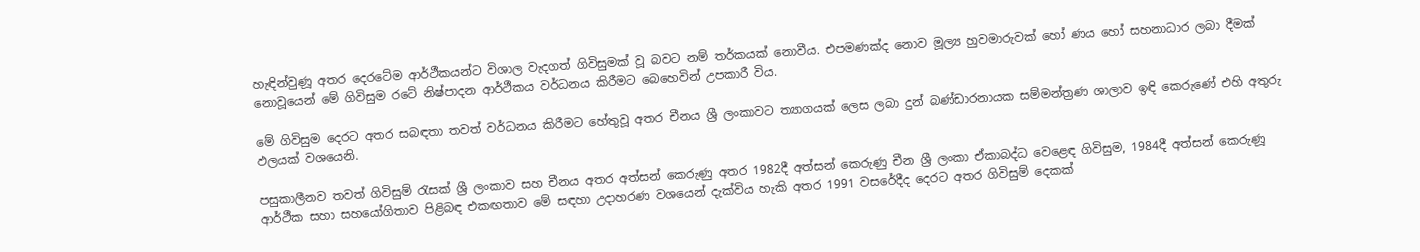හැඳින්වුණූ අතර දෙරටේම ආර්ථීකයන්ට විශාල වැදගත් ගිවිසුමක් වූ බවට නම් තර්කයක් නොවීය. එපමණක්ද නොව මූල්‍ය හුවමාරුවක් හෝ ණය හෝ සහනාධාර ලබා දීමක් නොවූයෙන් මේ ගිවිසුම රටේ නිෂ්පාදන ආර්ථීකය වර්ධනය කිරීමට බෙහෙවින් උපකාරී විය.

මේ ගිවිසුම දෙරට අතර සබඳතා තවත් වර්ධනය කිරීමට හේතුවූ අතර චීනය ශ්‍රී ලංකාවට ත්‍යාගයක් ලෙස ලබා දුන් බණ්ඩාරනායක සම්මන්ත්‍රණ ශාලාව ඉඳි කෙරුණේ එහි අතුරු ඵලයක් වශයෙනි.

පසුකාලීනව තවත් ගිවිසුම් රැසක් ශ්‍රී ලංකාව සහ චීනය අතර අත්සන් කෙරුණු අතර 1982දී අත්සන් කෙරුණු චීන ශ්‍රී ලංකා ඒකාබද්ධ වෙළෙඳ ගිවිසුම, 1984දී අත්සන් කෙරුණූ ආර්ථීක සහා සහයෝගිතාව පිළිබඳ එකඟතාව මේ සඳහා උදාහරණ වශයෙන් දැක්විය හැකි අතර 1991 වසරේදීද දෙරට අතර ගිවිසුම් දෙකක්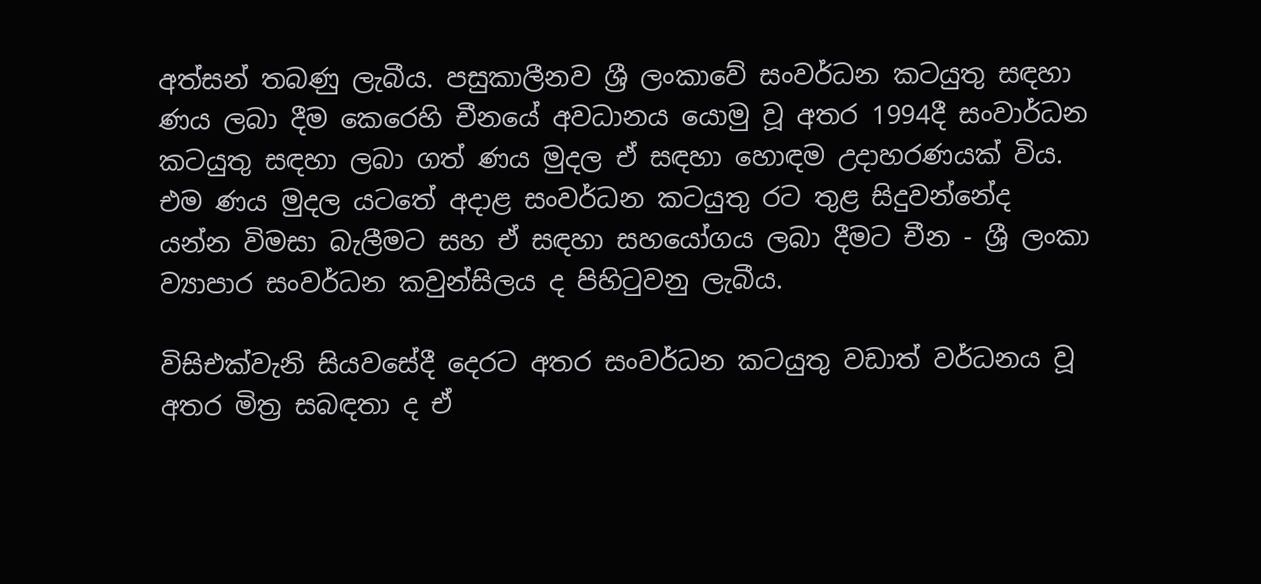අත්සන් තබණු ලැබීය. පසුකාලීනව ශ්‍රී ලංකාවේ සංවර්ධන කටයුතු සඳහා ණය ලබා දීම කෙරෙහි චීනයේ අවධානය යොමු වූ අතර 1994දී සංවාර්ධන කටයුතු සඳහා ලබා ගත් ණය මුදල ඒ සඳහා හොඳම උදාහරණයක් විය. එම ණය මුදල යටතේ අදාළ සංවර්ධන කටයුතු රට තුළ සිදුවන්නේද යන්න විමසා බැලීමට සහ ඒ සඳහා සහයෝගය ලබා දීමට චීන - ශ්‍රී ලංකා ව්‍යාපාර සංවර්ධන කවුන්සිලය ද පිහිටුවනු ලැබීය.

විසිඑක්වැනි සියවසේදී දෙරට අතර සංවර්ධන කටයුතු වඩාත් වර්ධනය වූ අතර මිත්‍ර සබඳතා ද ඒ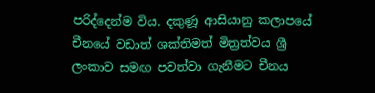පරිද්දෙන්ම විය. දකුණූ ආසියානු කලාපයේ චීනයේ වඩාත් ශක්තිමත් මිත්‍රත්වය ශ්‍රී ලංකාව සමඟ පවත්වා ගැනීමට චීනය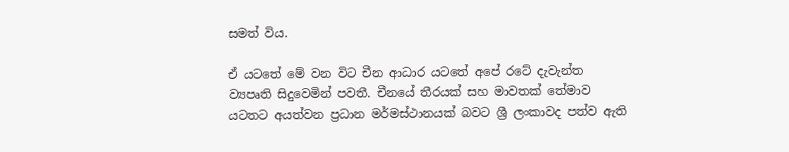සමත් විය.

ඒ යටතේ මේ වන විට චීන ආධාර යටතේ අපේ රටේ දැවැන්ත ව්‍යපෘති සිදුවෙමින් පවතී. චීනයේ තීරයක් සහ මාවතක් තේමාව යටතට අයත්වන ප්‍රධාන මර්මස්ථානයක් බවට ශ්‍රී ලංකාවද පත්ව ඇති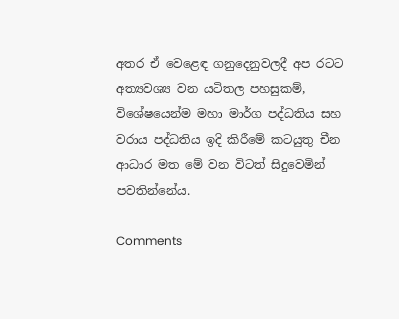අතර ඒ වෙළෙඳ ගනුදෙනුවලදී අප රටට අත්‍යවශ්‍ය වන යටිතල පහසුකම්, විශේෂයෙන්ම මහා මාර්ග පද්ධතිය සහ වරාය පද්ධතිය ඉදි කිරීමේ කටයුතු චීන ආධාර මත මේ වන විටත් සිදුවෙමින් පවතින්නේය.

Comments